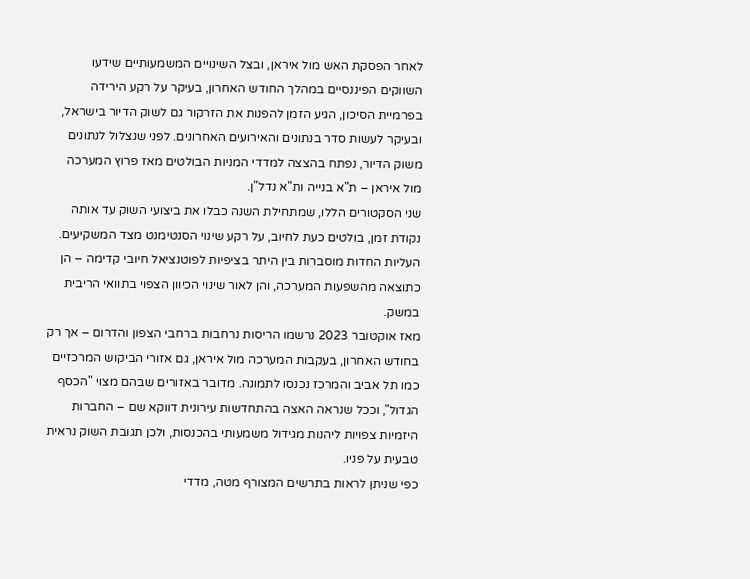לאחר הפסקת האש מול איראן, ובצל השינויים המשמעותיים שידעו השווקים הפיננסיים במהלך החודש האחרון, בעיקר על רקע הירידה בפרמיית הסיכון, הגיע הזמן להפנות את הזרקור גם לשוק הדיור בישראל, ובעיקר לעשות סדר בנתונים והאירועים האחרונים. לפני שנצלול לנתונים משוק הדיור, נפתח בהצצה למדדי המניות הבולטים מאז פרוץ המערכה מול איראן – ת"א בנייה ות"א נדל"ן.
שני הסקטורים הללו, שמתחילת השנה כבלו את ביצועי השוק עד אותה נקודת זמן, בולטים כעת לחיוב, על רקע שינוי הסנטימנט מצד המשקיעים. העליות החדות מוסברות בין היתר בציפיות לפוטנציאל חיובי קדימה – הן כתוצאה מהשפעות המערכה, והן לאור שינוי הכיוון הצפוי בתוואי הריבית במשק.
מאז אוקטובר 2023 נרשמו הריסות נרחבות ברחבי הצפון והדרום – אך רק בחודש האחרון, בעקבות המערכה מול איראן, גם אזורי הביקוש המרכזיים כמו תל אביב והמרכז נכנסו לתמונה. מדובר באזורים שבהם מצוי "הכסף הגדול", וככל שנראה האצה בהתחדשות עירונית דווקא שם – החברות היזמיות צפויות ליהנות מגידול משמעותי בהכנסות, ולכן תגובת השוק נראית טבעית על פניו.
כפי שניתן לראות בתרשים המצורף מטה, מדדי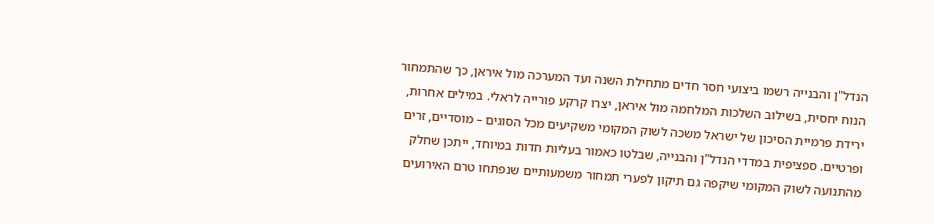הנדל"ן והבנייה רשמו ביצועי חסר חדים מתחילת השנה ועד המערכה מול איראן, כך שהתמחור הנוח יחסית, בשילוב השלכות המלחמה מול איראן, יצרו קרקע פורייה לראלי. במילים אחרות, ירידת פרמיית הסיכון של ישראל משכה לשוק המקומי משקיעים מכל הסוגים – מוסדיים, זרים ופרטיים. ספציפית במדדי הנדל"ן והבנייה, שבלטו כאמור בעליות חדות במיוחד, ייתכן שחלק מהתנועה לשוק המקומי שיקפה גם תיקון לפערי תמחור משמעותיים שנפתחו טרם האירועים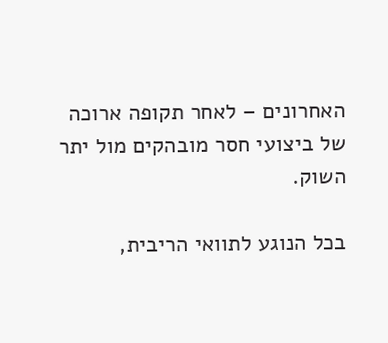האחרונים – לאחר תקופה ארוכה של ביצועי חסר מובהקים מול יתר השוק.

בכל הנוגע לתוואי הריבית,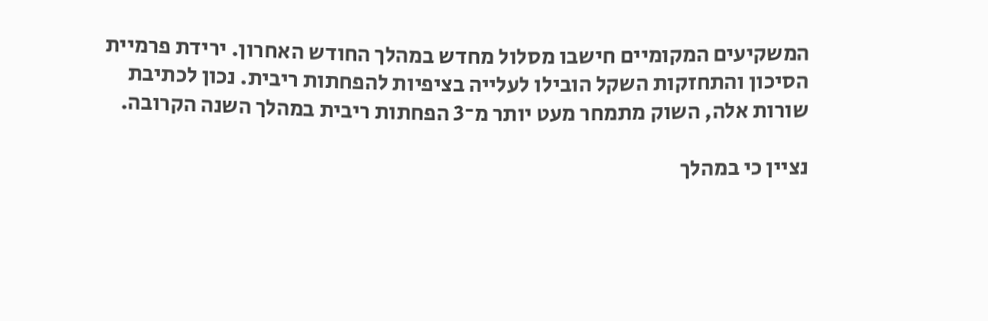המשקיעים המקומיים חישבו מסלול מחדש במהלך החודש האחרון. ירידת פרמיית הסיכון והתחזקות השקל הובילו לעלייה בציפיות להפחתות ריבית. נכון לכתיבת שורות אלה, השוק מתמחר מעט יותר מ־3 הפחתות ריבית במהלך השנה הקרובה.

נציין כי במהלך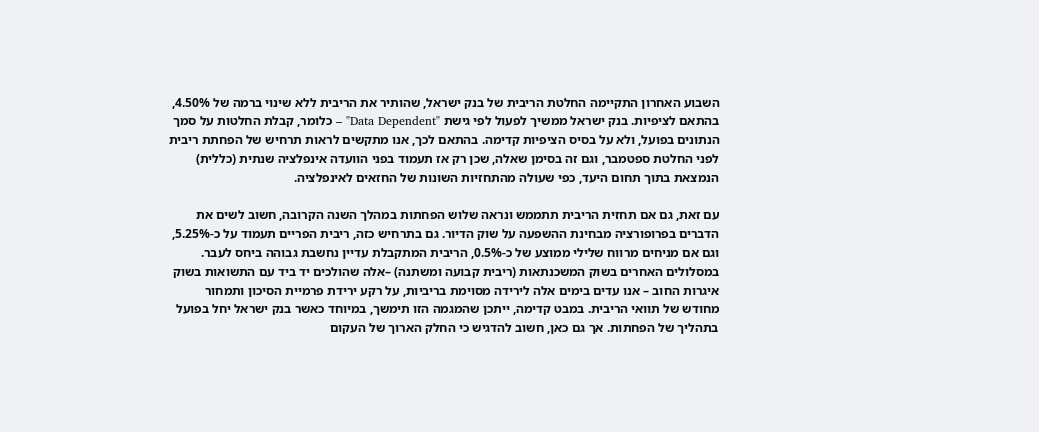השבוע האחרון התקיימה החלטת הריבית של בנק ישראל, שהותיר את הריבית ללא שינוי ברמה של 4.50%, בהתאם לציפיות. בנק ישראל ממשיך לפעול לפי גישת "Data Dependent" – כלומר, קבלת החלטות על סמך הנתונים בפועל, ולא על בסיס הציפיות קדימה. בהתאם לכך, אנו מתקשים לראות תרחיש של הפחתת ריבית לפני החלטת ספטמבר, וגם זה בסימן שאלה, שכן רק אז תעמוד בפני הוועדה אינפלציה שנתית (כללית) הנמצאת בתוך תחום היעד, כפי שעולה מהתחזיות השונות של החזאים לאינפלציה.

עם זאת, גם אם תחזית הריבית תתממש ונראה שלוש הפחתות במהלך השנה הקרובה, חשוב לשים את הדברים בפרופורציה מבחינת ההשפעה על שוק הדיור. גם בתרחיש כזה, ריבית הפריים תעמוד על כ-5.25%, וגם אם מניחים מרווח שלילי ממוצע של כ-0.5%, הריבית המתקבלת עדיין נחשבת גבוהה ביחס לעבר. במסלולים האחרים בשוק המשכנתאות (ריבית קבועה ומשתנה) –אלה שהולכים יד ביד עם התשואות בשוק איגרות החוב – אנו עדים בימים אלה לירידה מסוימת בריביות, על רקע ירידת פרמיית הסיכון ותמחור מחודש של תוואי הריבית. במבט קדימה, ייתכן שהמגמה הזו תימשך, במיוחד כאשר בנק ישראל יחל בפועל בתהליך של הפחתות. אך גם כאן, חשוב להדגיש כי החלק הארוך של העקום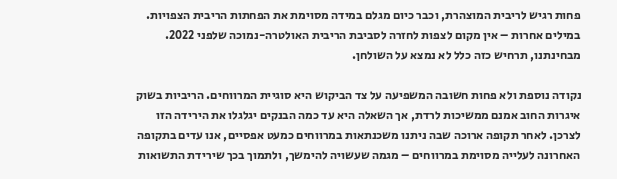פחות רגיש לריבית המוצהרת, וכבר כיום מגלם במידה מסוימת את הפחתות הריבית הצפויות. במילים אחרות – אין מקום לצפות לחזרה לסביבת הריבית האולטרה-נמוכה שלפני 2022. מבחינתנו, תרחיש כזה כלל לא נמצא על השולחן.

נקודה נוספת ולא פחות חשובה המשפיעה על צד הביקוש היא סוגיית המרווחים. הריביות בשוק איגרות החוב אמנם ממשיכות לרדת, אך השאלה היא עד כמה הבנקים יגלגלו את הירידה הזו לצרכן. לאחר תקופה ארוכה שבה ניתנו משכנתאות במרווחים כמעט אפסיים, אנו עדים בתקופה האחרונה לעלייה מסוימת במרווחים – מגמה שעשויה להימשך, ולתמוך בכך שירידת התשואות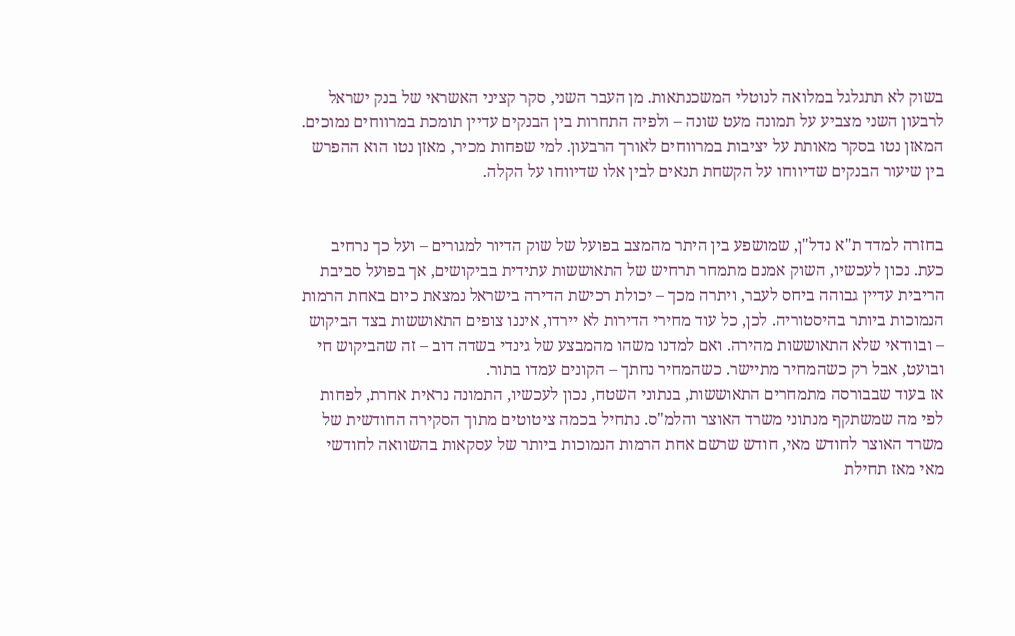בשוק לא תתגלגל במלואה לנוטלי המשכנתאות. מן העבר השני, סקר קציני האשראי של בנק ישראל לרבעון השני מצביע על תמונה מעט שונה – ולפיה התחרות בין הבנקים עדיין תומכת במרווחים נמוכים. המאזן נטו בסקר מאותת על יציבות במרווחים לאורך הרבעון. למי שפחות מכיר, מאזן נטו הוא ההפרש בין שיעור הבנקים שדיווחו על הקשחת תנאים לבין אלו שדיווחו על הקלה.


בחזרה למדד ת"א נדל"ן, שמושפע בין היתר מהמצב בפועל של שוק הדיור למגורים – ועל כך נרחיב כעת. נכון לעכשיו, השוק אמנם מתמחר תרחיש של התאוששות עתידית בביקושים, אך בפועל סביבת הריבית עדיין גבוהה ביחס לעבר, ויתרה מכך – יכולת רכישת הדירה בישראל נמצאת כיום באחת הרמות הנמוכות ביותר בהיסטוריה. לכן, כל עוד מחירי הדירות לא יירדו, איננו צופים התאוששות בצד הביקוש – ובוודאי שלא התאוששות מהירה. ואם למדנו משהו מהמבצע של גינדי בשדה דוב – זה שהביקוש חי ובועט, אבל רק כשהמחיר מתיישר. כשהמחיר נחתך – הקונים עמדו בתור.
אז בעוד שבבורסה מתמחרים התאוששות, בנתוני השטח, נכון לעכשיו, התמונה נראית אחרת, לפחות לפי מה שמשתקף מנתוני משרד האוצר והלמ"ס. נתחיל בכמה ציטוטים מתוך הסקירה החודשית של משרד האוצר לחודש מאי, חודש שרשם אחת הרמות הנמוכות ביותר של עסקאות בהשוואה לחודשי מאי מאז תחילת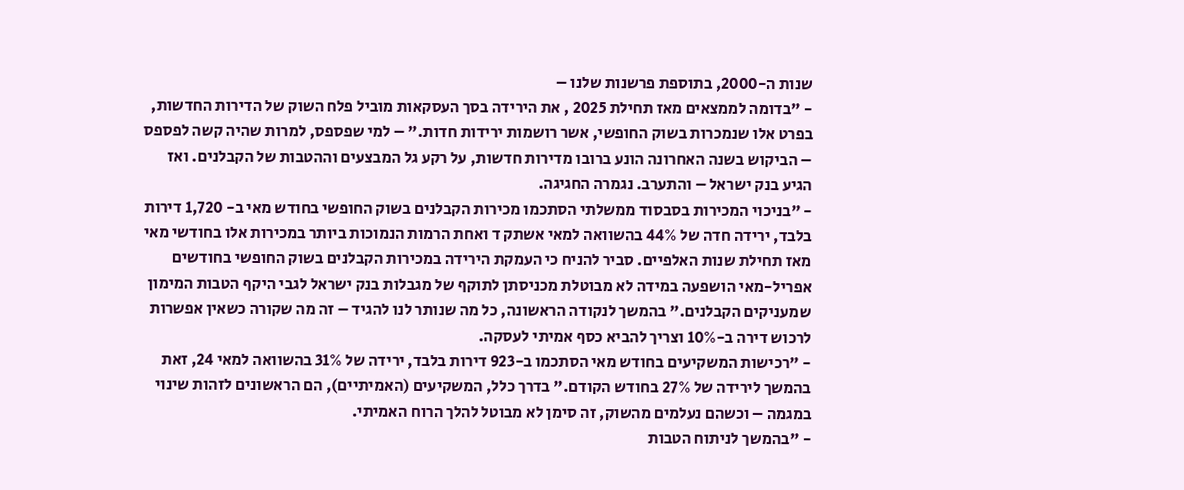שנות ה-2000, בתוספת פרשנות שלנו –
- "בדומה לממצאים מאז תחילת 2025 , את הירידה בסך העסקאות מוביל פלח השוק של הדירות החדשות, בפרט אלו שנמכרות בשוק החופשי, אשר רושמות ירידות חדות." – למי שפספס, למרות שהיה קשה לפספס – הביקוש בשנה האחרונה הונע ברובו מדירות חדשות, על רקע גל המבצעים וההטבות של הקבלנים. ואז הגיע בנק ישראל – והתערב. נגמרה החגיגה.
- "בניכוי המכירות בסבסוד ממשלתי הסתכמו מכירות הקבלנים בשוק החופשי בחודש מאי ב- 1,720 דירות בלבד, ירידה חדה של 44% בהשוואה למאי אשתק ד ואחת הרמות הנמוכות ביותר במכירות אלו בחודשי מאי מאז תחילת שנות האלפיים. סביר להניח כי העמקת הירידה במכירות הקבלנים בשוק החופשי בחודשים אפריל-מאי הושפעה במידה לא מבוטלת מכניסתן לתוקף של מגבלות בנק ישראל לגבי היקף הטבות המימון שמעניקים הקבלנים." בהמשך לנקודה הראשונה, כל מה שנותר לנו להגיד – זה מה שקורה כשאין אפשרות לרכוש דירה ב-10% וצריך להביא כסף אמיתי לעסקה.
- "רכישות המשקיעים בחודש מאי הסתכמו ב-923 דירות בלבד, ירידה של 31% בהשוואה למאי 24, זאת בהמשך לירידה של 27% בחודש הקודם." בדרך כלל, המשקיעים (האמיתיים), הם הראשונים לזהות שינוי במגמה – וכשהם נעלמים מהשוק, זה סימן לא מבוטל להלך הרוח האמיתי.
- "בהמשך לניתוח הטבות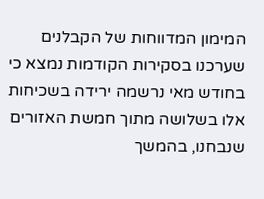המימון המדווחות של הקבלנים שערכנו בסקירות הקודמות נמצא כי בחודש מאי נרשמה ירידה בשכיחות אלו בשלושה מתוך חמשת האזורים שנבחנו, בהמשך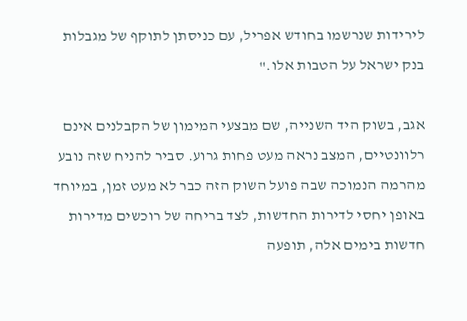לירידות שנרשמו בחודש אפריל, עם כניסתן לתוקף של מגבלות בנק ישראל על הטבות אלו."

אגב, בשוק היד השנייה, שם מבצעי המימון של הקבלנים אינם רלוונטיים, המצב נראה מעט פחות גרוע. סביר להניח שזה נובע מהרמה הנמוכה שבה פועל השוק הזה כבר לא מעט זמן, במיוחד באופן יחסי לדירות החדשות, לצד בריחה של רוכשים מדירות חדשות בימים אלה, תופעה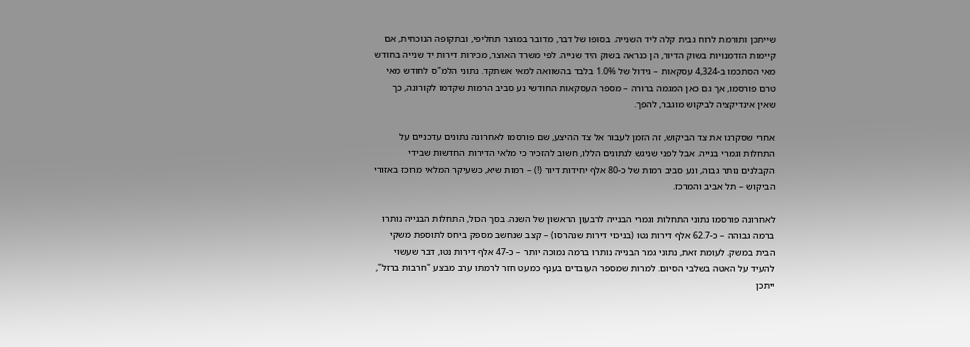שייתכן ותורמת לרוח גבית קלה ליד השנייה. בסופו של דבר, מדובר במוצר תחליפי, ובתקופה הנוכחית, אם קיימות הזדמנויות בשוק הדיור, הן כנראה בשוק היד שנייה. לפי משרד האוצר, מכירות דירות יד שנייה בחודש מאי הסתכמו ב-4,324 עסקאות – גידול של 1.0% בלבד בהשוואה למאי אשתקד. נתוני הלמ"ס לחודש מאי טרם פורסמו, אך גם כאן המגמה ברורה – מספר העסקאות החודשי נע סביב הרמות שקדמו לקורונה, כך שאין אינדיקציה לביקוש מוגבר, להפך.

אחרי שסקרנו את צד הביקוש, זה הזמן לעבור אל צד ההיצע, שם פורסמו לאחרונה נתונים עדכניים על התחלות וגמרי בנייה. אבל לפני שניגש לנתונים הללו, חשוב להזכיר כי מלאי הדירות החדשות שבידי הקבלנים נותר גבוה, ונע סביב רמות של כ-80 אלף יחידות דיור (!) – רמות שיא, כשעיקר המלאי מרוכז באזורי הביקוש – תל אביב והמרכז.

לאחרונה פורסמו נתוני התחלות וגמרי הבנייה לרבעון הראשון של השנה. בסך הכול, התחלות הבנייה נותרו ברמה גבוהה – כ-62.7 אלף דירות נטו (בניכוי דירות שנהרסו) – קצב שנחשב מספק ביחס לתוספת משקי הבית במשק. לעומת זאת, נתוני גמר הבנייה נותרו ברמה נמוכה יותר – כ-47 אלף דירות נטו, דבר שעשוי להעיד על האטה בשלבי הסיום. למרות שמספר העובדים בענף כמעט חזר לרמתו ערב מבצע "חרבות ברזל", ייתכן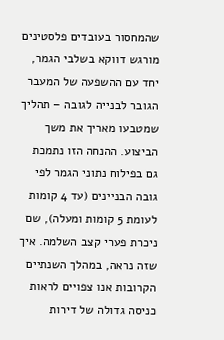שהמחסור בעובדים פלסטינים מורגש דווקא בשלבי הגמר, יחד עם ההשפעה של המעבר הגובר לבנייה לגובה – תהליך שמטבעו מאריך את משך הביצוע. ההנחה הזו נתמכת גם בפילוח נתוני הגמר לפי גובה הבניינים (עד 4 קומות לעומת 5 קומות ומעלה), שם ניכרת פערי קצב השלמה. איך שזה נראה, במהלך השנתיים הקרובות אנו צפויים לראות כניסה גדולה של דירות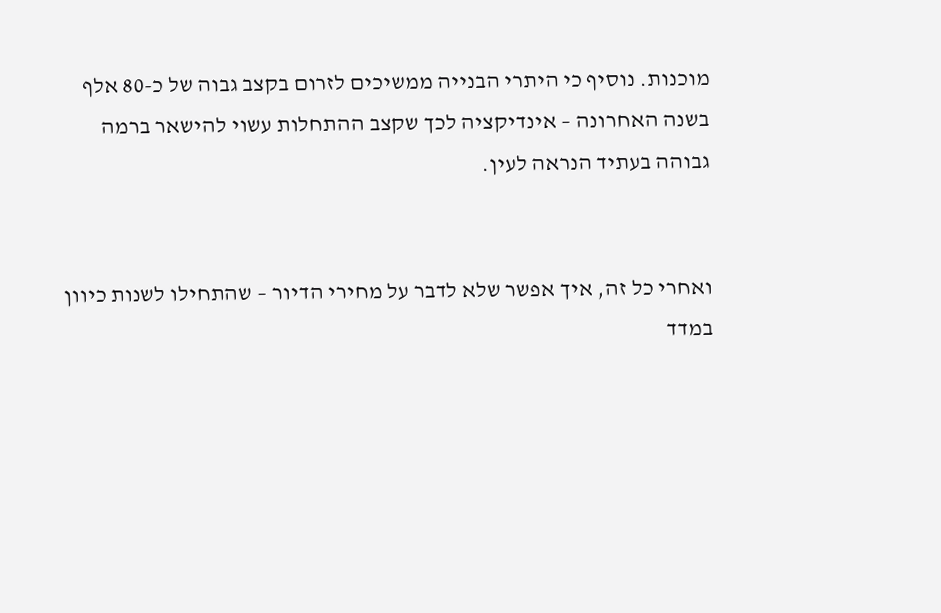מוכנות. נוסיף כי היתרי הבנייה ממשיכים לזרום בקצב גבוה של כ-80 אלף בשנה האחרונה – אינדיקציה לכך שקצב ההתחלות עשוי להישאר ברמה גבוהה בעתיד הנראה לעין.


ואחרי כל זה, איך אפשר שלא לדבר על מחירי הדיור – שהתחילו לשנות כיוון במדד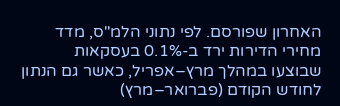האחרון שפורסם. לפי נתוני הלמ"ס, מדד מחירי הדירות ירד ב-0.1% בעסקאות שבוצעו במהלך מרץ–אפריל, כאשר גם הנתון לחודש הקודם (פברואר–מרץ)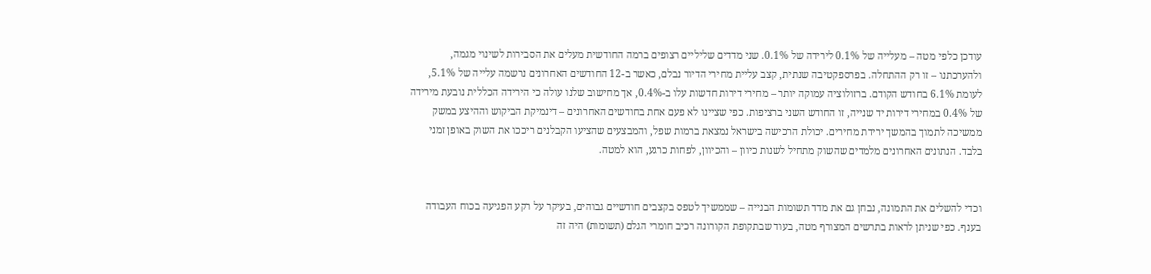עודכן כלפי מטה – מעלייה של 0.1% לירידה של 0.1%. שני מדדים שליליים רצופים ברמה החודשית מעלים את הסבירות לשינוי מגמה, ולהערכתנו – זו רק ההתחלה. בפרספקטיבה שנתית, קצב עליית מחירי הדיור נבלם, כאשר ב-12 החודשים האחרונים נרשמה עלייה של 5.1%, לעומת 6.1% בחודש הקודם. ברזולוציה עמוקה יותר – מחירי דירות חדשות עלו ב-0.4%, אך מחישוב שלנו עולה כי הירידה הכללית נובעת מירידה של 0.4% במחירי דירות יד שנייה, זו החודש השני ברציפות. כפי שציינו לא פעם אחת בחודשים האחרונים – דינמיקת הביקוש וההיצע במשק ממשיכה לתמוך בהמשך ירידת מחירים. יכולת הרכישה בישראל נמצאת ברמות שפל, והמבצעים שהציעו הקבלנים ריככו את השוק באופן זמני בלבד. הנתונים האחרונים מלמדים שהשוק מתחיל לשנות כיוון – והכיוון, לפחות כרגע, הוא למטה.


וכדי להשלים את התמונה, נבחן גם את מדד תשומות הבנייה – שממשיך לטפס בקצבים חודשיים גבוהים, בעיקר על רקע הפגיעה בכוח העבודה בענף. כפי שניתן לראות בתרשים המצורף מטה, בעוד שבתקופת הקורונה רכיב חומרי הגלם (תשומות) היה זה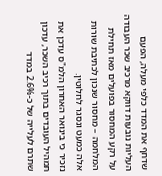שדחף את המדד כלפי מעלה, הפעם העליות נובעות דווקא מרכיב שכר העבודה על רקע המחסור בפועלים מאז תחילת המלחמה – מחסור שנכון לכתיבת שורות אלה כמעט ונסגר לחלוטין.
נזכיר כי בינואר האחרון הלמ"ס עדכן את תמהיל העובדים בתוך רכיב השכר, עדכון שתרם לעלייה של כ-2.6% במדד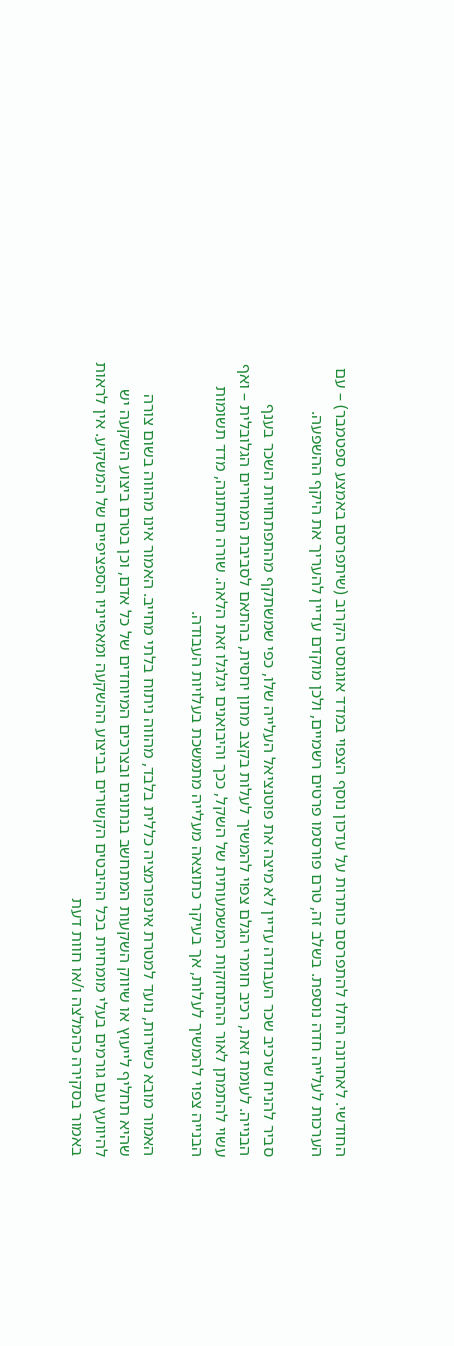החודשי. לאחרונה החלו להתפרסם כותרות על עדכון נוסף הצפוי במדד אוגוסט הקרוב (שיתפרסם באמצע ספטמבר) – עם הערכות לעלייה חדה נוספת. בשלב זה, טרם פורסמו פרטים רשמיים, ולכן מוקדם עדיין להעריך את היקף ההשפעה.

סביר להניח שרכיב שכר העבודה עדיין לא מיצה את פוטנציאל העלייה שלו, כפי שמשתקף מהתפתחויות השכר בענף הבנייה. לעומת זאת, רכיב חומרי הגלם צפוי להמשיך לעלות בקצב מתון יחסית, בהתאם לסביבת המחירים הגלובלית – ואף עשוי להתמתן לאור ההתחזקות המשמעותית של השקל, ככך והיבואנים יגלגלו זאת הלאה. שורה תחתונה, מדד תשומות הבנייה צפוי להמשיך לעלות, אך בעיקר כתוצאה מעלייה מתמשכת בעלויות העבודה.

האמור מובא כשירות, נועד למטרת אינפורמציה כללית בלבד, מהווה ניתוח בלתי מחייב. האמור אינו מהווה בשום צורה שהיא תחליף לייעוץ או שיווק השקעות המתחשב בנתונים ובצרכים המיוחדים של כל אדם, וכן בטרם ביצוע השקעה יש להיוועץ עם גורמים בעלי מומחיות בכל ההיבטים הקשורים בביצוע ההשקעה ומאפייניו הספציפיים של המשקיע. אין לראות באמור בסקירה כהמלצה ו/או חוות דעת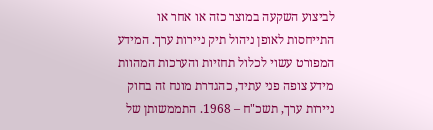לביצוע השקעה במוצר כזה או אחר או התייחסות לאופן ניהול תיק ניירות ערך. המידע המפורט עשוי לכלול תחזיות והערכות המהוות מידע צופה פני עתיד, כהגדרת מונח זה בחוק ניירות ערך, תשכ"ח – 1968. התממשותן של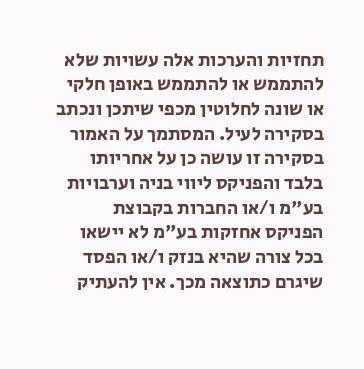תחזיות והערכות אלה עשויות שלא להתממש או להתממש באופן חלקי או שונה לחלוטין מכפי שיתכן ונכתב בסקירה לעיל. המסתמך על האמור בסקירה זו עושה כן על אחריותו בלבד והפניקס ליווי בניה וערבויות בע"מ ו/או החברות בקבוצת הפניקס אחזקות בע"מ לא יישאו בכל צורה שהיא בנזק ו/או הפסד שיגרם כתוצאה מכך. אין להעתיק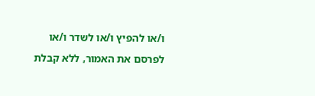ו/או להפיץ ו/או לשדר ו/או לפרסם את האמור, ללא קבלת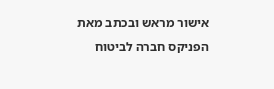אישור מראש ובכתב מאת הפניקס חברה לביטוח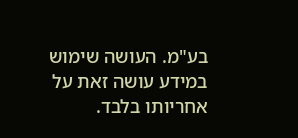בע"מ. העושה שימוש במידע עושה זאת על אחריותו בלבד.